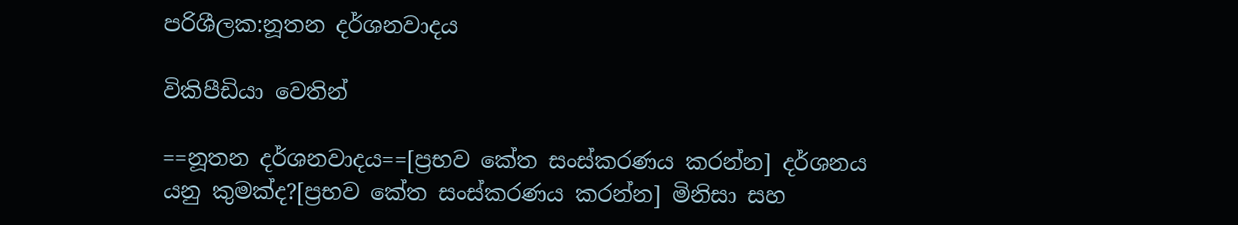පරිශීලක:නූතන දර්ශනවාදය

විකිපීඩියා වෙතින්

==නූතන දර්ශනවාදය==[ප්‍රභව කේත සංස්කරණය කරන්න] දර්ශනය යනු කුමක්ද?[ප්‍රභව කේත සංස්කරණය කරන්න] මිනිසා සහ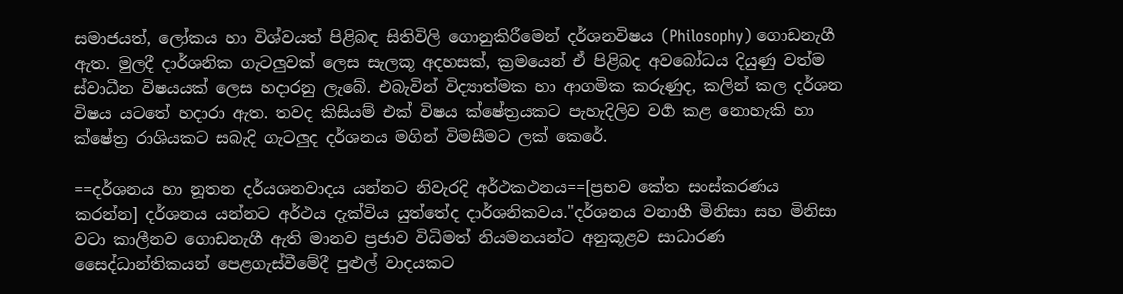සමාජයත්, ලෝකය හා විශ්වයත් පිළිබඳ සිතිවිලි ගොනුකිරී‍මෙන් දර්ශනවිෂය (Philosophy) ගොඩනැගී ඇත. මුලදී දාර්ශනික ගැටලුවක් ලෙස සැලකූ අදහසක්, ක්‍රමයෙන් ඒ පිළිබද අවබෝධය දියුණු වත්ම ස්වාධීන විෂයයක් ලෙස හදාරනු ලැබේ. එබැවින් විද්‍යාත්මක හා ආගමික කරුණුද, කලින් කල දර්ශන විෂය යටතේ හදාරා ඇත. තවද කිසියම් එක් විෂය ක්ෂේත්‍රයකට පැහැදිලිව වර්‍ග කළ නොහැකි හා ක්ෂේත්‍ර රාශියකට සබැදි ගැටලුද දර්ශනය මගින් විමසීමට ලක් කෙරේ.

==දර්ශනය හා නූතන දර්යශනවාදය යන්නට නිවැරදි අර්ථකථනය==[ප්‍රභව කේත සංස්කරණය කරන්න] දර්ශනය යන්නට අර්ථය දැක්විය යුත්තේද දාර්ශනිකවය."දර්ශනය වනාහී මිනිසා සහ මිනිසා වටා කාලීනව ගොඩනැගී ඇති මානව ප්‍රජාව විධිමත් නියමනයන්ට අනුකූළව සාධාරණ සෛද්ධාන්තිකයන් පෙළගැස්වීමේදී පුළුල් වාදයකට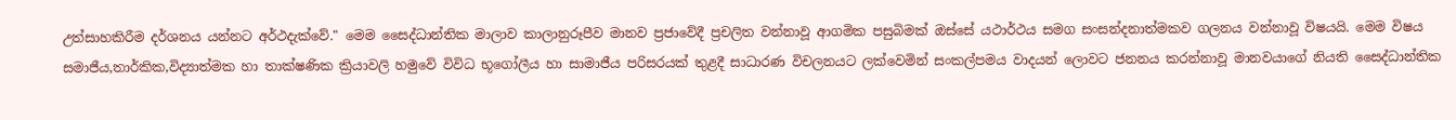උත්සාහකිරීම දර්ශනය යන්නට අර්ථදැක්වේ." මෙම සෛද්ධාන්තික මාලාව කාලානුරූපීව මානව ප්‍රජාවේදී ප්‍රචලිත වන්නාවූ ආගමික පසුබිමක් ඔස්සේ යථාර්ථය සමග සංසන්දනාත්මකව ගලනය වන්නාවූ විෂයයි. මෙම විෂය සමාජීය,තාර්කික,විද්‍යාත්මක හා තාක්ෂණික ක්‍රියාවලි හමුවේ විවිධ භූගෝලීය හා සාමාජීය පරිසරයක් තුළදී සාධාරණ විචලනයට ලක්වෙමින් සංකල්පමය වාදයන් ලොවට ජනනය කරන්නාවූ මානවයාගේ නියති සෛද්ධාන්තික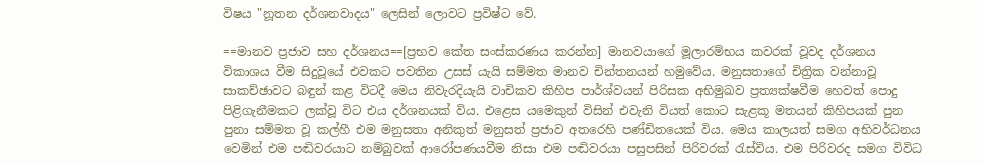විෂය "නූතන දර්ශනවාදය" ලෙසින් ලොවට ප්‍රවිෂ්ට වේ.

==මානව ප්‍රජාව සහ දර්ශනය==[ප්‍රභව කේත සංස්කරණය කරන්න] මානවයාගේ මූලාරම්භය කවරක් වූවද දර්ශනය විකාශය වීම සිදුවූයේ එවකට පවතින උසස් යැයි සම්මත මානව චින්තනයන් හමුවේය. මනුසතාගේ චිත්‍රික වන්නාවූ සාකච්ඡාවට බඳුන් කළ විටදී මෙය නිවැරදියැයි වාචිකව කිහිප පාර්ශ්වයන් පිරිසක අභිමුඛව ප්‍රත්‍යක්ෂවීම හෙවත් පොදු පිළිගැනීමකට ලක්වූ විට එය දර්ශනයක් විය. එළෙස යමෙකුන් විසින් එවැනි වියත් කොට සැළකූ මතයන් කිහිපයක් පුන පුනා සම්මත වූ කල්හී එම මනුසතා අනිකුත් මනුසත් ප්‍රජාව අතරෙහි පණ්ඩිතයෙක් විය. මෙය කාලයත් සමග අභිවර්ධනය වෙමින් එම පඬිවරයාට නම්බුවක් ආරෝපණයවීම නිසා එම පඬිවරයා පසුපසින් පිරිවරක් රැස්විය. එම පිරිවරද සමග විවිධ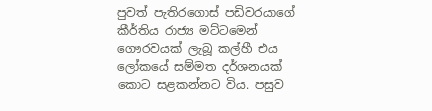පුවත් පැතිරගොස් පඩිවරයාගේ කීර්තිය රාජ්‍ය මට්ටමෙන් ගෞරවයක් ලැබූ කල්හී එය ලෝකයේ සම්මත දර්ශනයක් කොට සළකන්නට විය. පසුව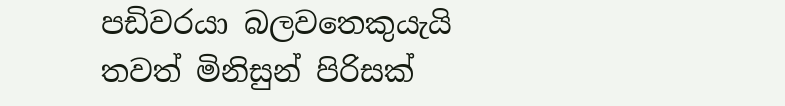පඩිවරයා බලවතෙකුයැයි තවත් මිනිසුන් පිරිසක්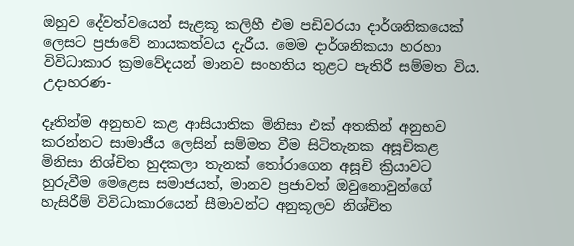ඔහුව දේවත්වයෙන් සැළකූ කලිහී එම පඩිවරයා දාර්ශනිකයෙක් ලෙසට ප්‍රජාවේ නායකත්වය දැරීය. මෙම දාර්ශනිකයා හරහා විවිධාකාර ක්‍රමවේදයන් මානව සංහතිය තුළට පැතිරී සම්මත විය. උදාහරණ-

දෑතින්ම අනුභව කළ ආසියාතික මිනිසා එක් අතකින් අනුභව කරන්නට සාමාජීය ලෙසින් සම්මත වීම සිටිතැනක අසූචිකළ මිනිසා නිශ්චිත හුදකලා තැනක් තෝරාගෙන අසූචි ක්‍රියාවට හුරුවීම මෙළෙස සමාජයත්, මානව ප්‍රජාවත් ඔවුනොවුන්ගේ හැසිරීම් විවිධාකාරයෙන් සීමාවන්ට අනුකූලව නිශ්චිත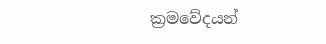ක්‍රමවේදයන්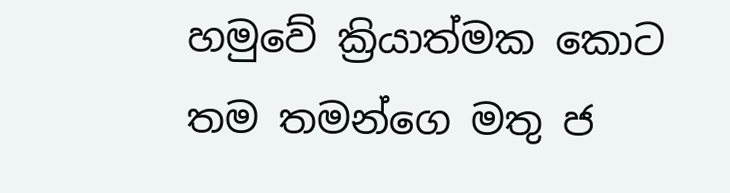හමුවේ ක්‍රියාත්මක කොට තම තමන්ගෙ මතු ජ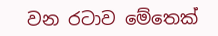වන රටාව මේතෙක්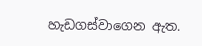හැඩගස්වාගෙන ඇත.